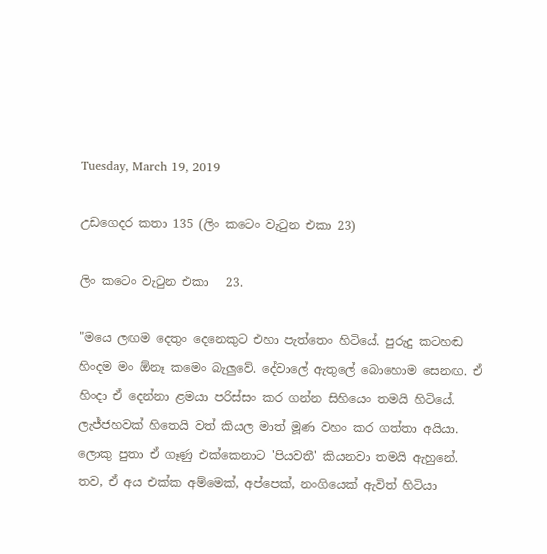Tuesday, March 19, 2019

උඩගෙදර කතා 135 (ලිං කටෙං වැටුන එකා 23)

ලිං කටෙං වැටුන එකා   23.

"මයෙ ලඟම දෙතුං දෙනෙකුට එහා පැත්තෙං හිටියේ. පුරුදු කටහඬ හිංදම මං ඕනෑ කමෙං බැලුවේ. දේවාලේ ඇතුලේ බොහොම සෙනඟ. ඒ හිංදා ඒ දෙන්නා ළමයා පරිස්සං කර ගන්න සිහියෙං තමයි හිටියේ. ලැජ්ජහවක් හිතෙයි වත් කියල මාත් මූණ වහං කර ගත්තා අයියා. ලොකු පුතා ඒ ගෑණු එක්කෙනාට 'පියවතී' කියනවා තමයි ඇහුනේ. තව, ඒ අය එක්ක අම්මෙක්, අප්පෙක්, නංගියෙක් ඇවිත් හිටියා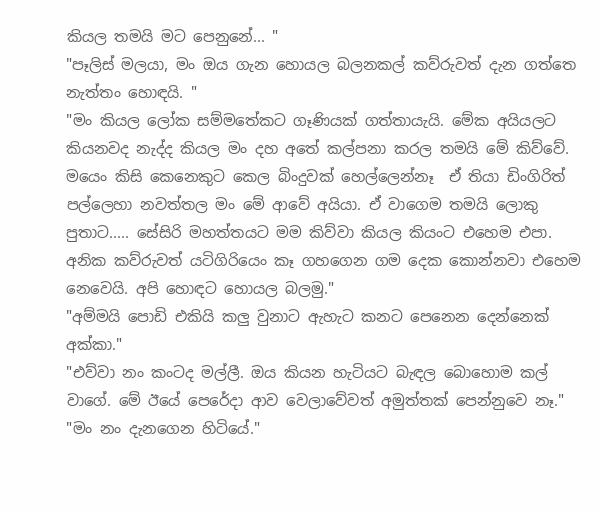කියල තමයි මට පෙනුනේ... "
"පෑලිස් මලයා, මං ඔය ගැන හොයල බලනකල් කව්රුවත් දැන ගත්තෙ නැත්තං හොඳයි. "
"මං කියල ලෝක සම්මතේකට ගෑණියක් ගත්තායැයි. මේක අයියලට කියනවද නැද්ද කියල මං දහ අතේ කල්පනා කරල තමයි මේ කිව්වේ. මයෙං කිසි කෙනෙකුට කෙල බිංදුවක් හෙල්ලෙන්නෑ  ඒ තියා ඩිංගිරිත් පල්ලෙහා නවත්තල මං මේ ආවේ අයියා. ඒ වාගෙම තමයි ලොකු පුතාට..... සේසිරි මහත්තයට මම කිව්වා කියල කියංට එහෙම එපා. අනික කව්රුවත් යටිගිරියෙං කෑ ගහගෙන ගම දෙක කොන්නවා එහෙම නෙවෙයි. අපි හොඳට හොයල බලමු."
"අම්මයි පොඩි එකියි කලු වුනාට ඇහැට කනට පෙනෙන දෙන්නෙක් අක්කා."
"එව්වා නං කංටද මල්ලී. ඔය කියන හැටියට බැඳල බොහොම කල් වාගේ. මේ ඊයේ පෙරේදා ආව වෙලාවේවත් අමුත්තක් පෙන්නුවෙ නෑ."
"මං නං දැනගෙන හිටියේ."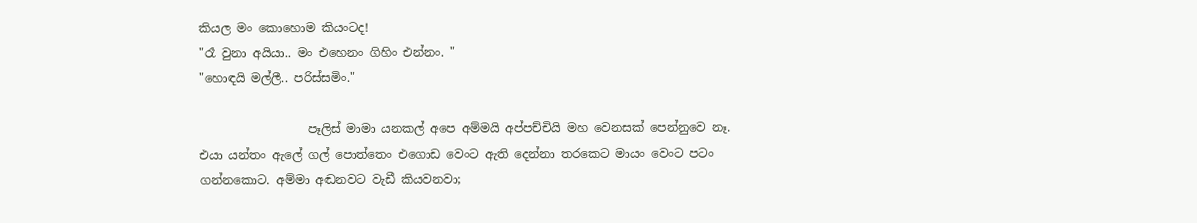කියල මං කොහොම කියංටද!
"රෑ වුනා අයියා.. මං එහෙනං ගිහිං එන්නං. "
"හොඳයි මල්ලී.. පරිස්සමිං."

                  පෑලිස් මාමා යනකල් අපෙ අම්මයි අප්පච්චියි මහ වෙනසක් පෙන්නුවෙ නෑ. එයා යන්තං ඇලේ ගල් පොත්තෙං එගොඩ වෙංට ඇති දෙන්නා තරකෙට මායං වෙංට පටං ගන්නකොට. අම්මා අඬනවට වැඩී කියවනවා;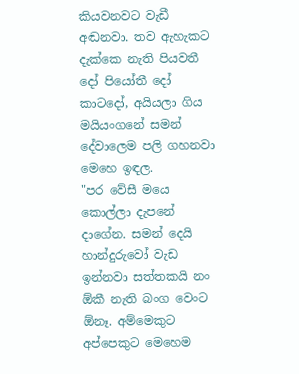කියවනවට වැඩී අඬනවා. තව ඇහැකට දැක්කෙ නැති පියවතී දෝ පියෝතී දෝ කාටදෝ, අයියලා ගිය මයියංගනේ සමන් දේවාලෙම පලි ගහනවා මෙහෙ ඉඳල.
"පර වේසී මයෙ කොල්ලා දැපනේ දාගේන. සමන් දෙයි හාන්දුරුවෝ වැඩ ඉන්නවා සත්තකයි නං ඕකී නැති බංග වෙංට ඕනෑ. අම්මෙකුට අප්පෙකුට මෙහෙම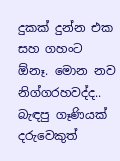දුකක් දුන්න එක සහ ගහංට ඕනෑ. මොන නව නිග්ගරහවද්ද.. බැඳපු ගෑණියක් දරුවෙකුත්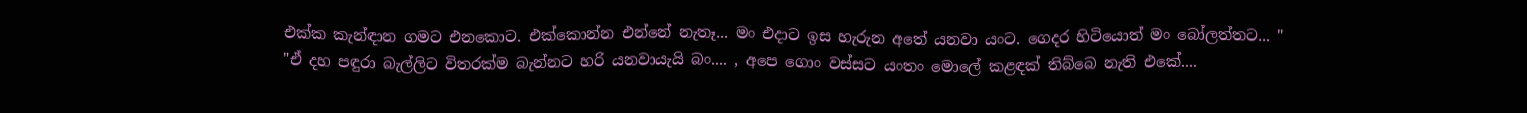එක්ක කැන්ඳාන ගමට එනකොට. එක්කොන්න එන්නේ නැතෑ... මං එදාට ඉස හැරුන අතේ යනවා යංට. ගෙදර හිටියොත් මං බෝලත්තට... "
"ඒ දහ පඳුරා බැල්ලිට විතරක්ම බැන්නට හරි යනවායැයි බං.... , අපෙ ගොං වස්සට යංතං මොලේ කළඳක් තිබ්බෙ නැති එකේ....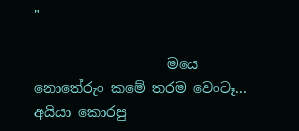"

                   මයෙ නොතේරුං කමේ තරම වෙංටෑ... අයියා කොරපු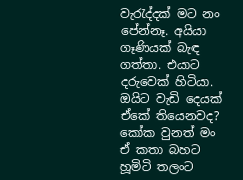වැරැද්දක් මට නං පේන්නෑ. අයියා ගෑණියක් බැඳ ගත්තා. එයාට දරුවෙක් හිටියා. ඔයිට වැඩි දෙයක් ඒකේ තියෙනවද? කෝක වුනත් මං ඒ කතා බහට හූමිටි තලංට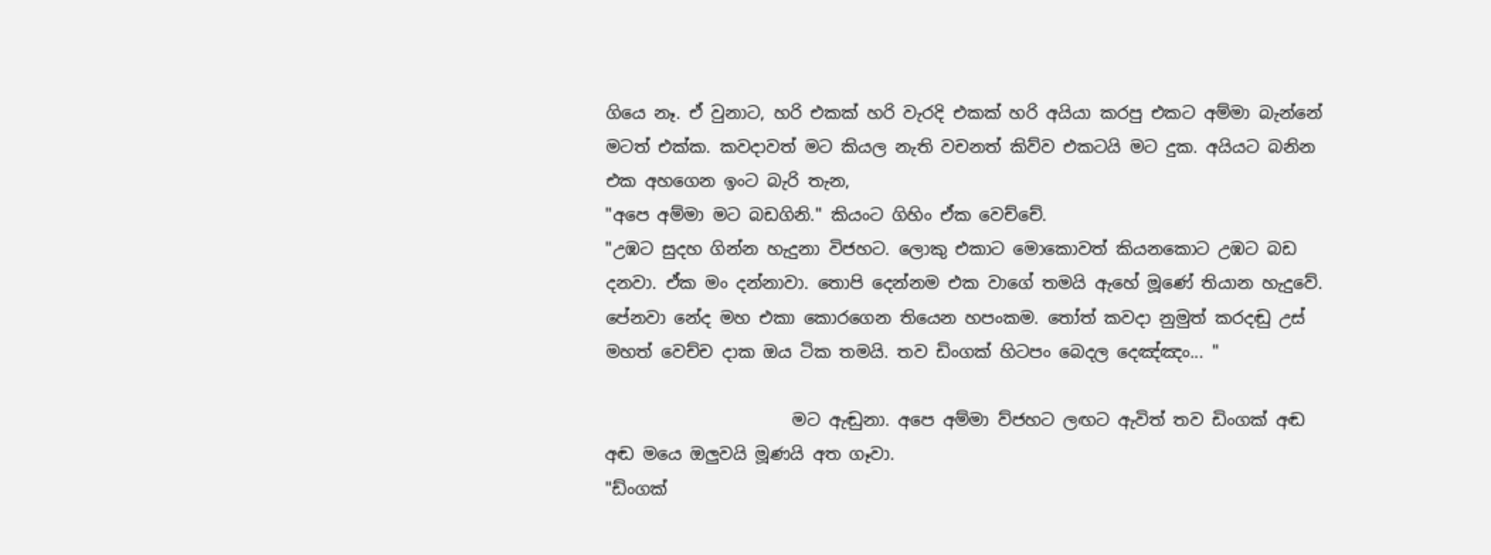ගියෙ නෑ. ඒ වුනාට, හරි එකක් හරි වැරදි එකක් හරි අයියා කරපු එකට අම්මා බැන්නේ මටත් එක්ක. කවදාවත් මට කියල නැති වචනත් කිව්ව එකටයි මට දුක. අයියට බනින එක අහගෙන ඉංට බැරි තැන,
"අපෙ අම්මා මට බඩගිනි." කියංට ගිහිං ඒක වෙච්චේ.
"උඹට සුදහ ගින්න හැදුනා විජහට. ලොකු එකාට මොකොවත් කියනකොට උඹට බඩ දනවා. ඒක මං දන්නාවා. තොපි දෙන්නම එක වාගේ තමයි ඇහේ මූණේ තියාන හැදුවේ. පේනවා නේද මහ එකා කොරගෙන තියෙන හපංකම. තෝත් කවදා නුමුත් කරදඬු උස් මහත් වෙච්ච දාක ඔය ටික තමයි. තව ඩිංගක් හිටපං බෙදල දෙඤ්ඤං... "

                      මට ඇඬුනා. අපෙ අම්මා ව්ජහට ලඟට ඇවිත් තව ඩිංගක් අඬ අඬ මයෙ ඔලුවයි මූණයි අත ගෑවා.
"ඩ්ංගක්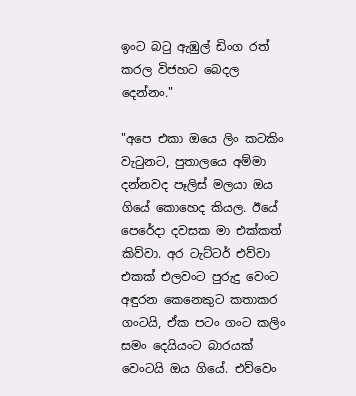ඉංට බටු ඇඹුල් ඩිංග රත් කරල විජහට බෙදල දෙන්නං."

"අපෙ එකා ඔයෙ ලිං කටකිං වැටුනට, පුතාලයෙ අම්මා දන්නවද පෑලිස් මලයා ඔය ගියේ කොහෙද කියල. ඊයේ පෙරේදා දවසක මා එක්කත් කිව්වා. අර ටැට්ටර් එව්වා එකක් එලවංට පුරුදු වෙංට අඳුරන කෙනෙකුට කතාකර ගංටයි, ඒක පටං ගංට කලිං සමං දෙයියංට බාරයක් වෙංටයි ඔය ගියේ. එව්වෙං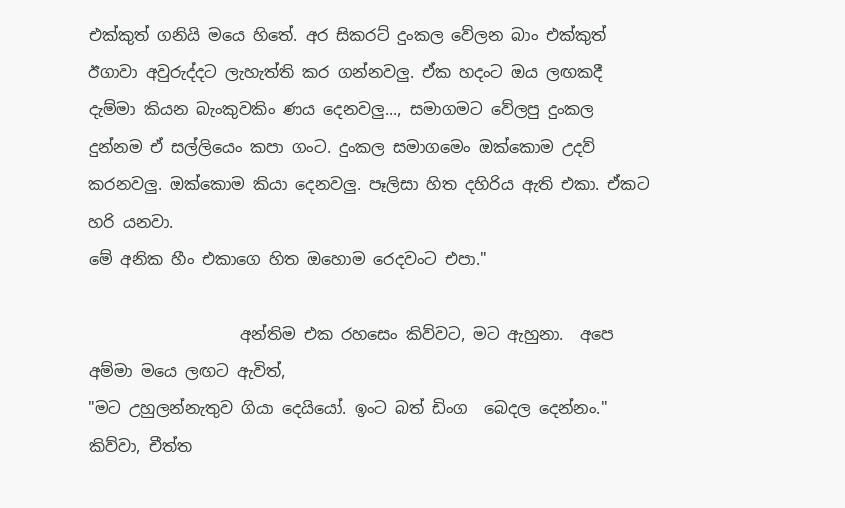එක්කුත් ගනියි මයෙ හිතේ. අර සිකරට් දුංකල වේලන බාං එක්කුත් ඊගාවා අවුරුද්දට ලැහැත්ති කර ගන්නවලු. ඒක හදංට ඔය ලඟකදී දැම්මා කියන බැංකුවකිං ණය දෙනවලු..., සමාගමට වේලපු දුංකල දුන්නම ඒ සල්ලියෙං කපා ගංට. දුංකල සමාගමෙං ඔක්කොම උදව් කරනවලු. ඔක්කොම කියා දෙනවලු. පෑලිසා හිත දහිරිය ඇති එකා. ඒකට හරි යනවා.
මේ අනික හීං එකාගෙ හිත ඔහොම රෙදවංට එපා."

                   අන්තිම එක රහසෙං කිව්වට, මට ඇහුනා.  අපෙ අම්මා මයෙ ලඟට ඇවිත්,
"මට උහුලන්නැතුව ගියා දෙයියෝ. ඉංට බත් ඩිංග  බෙදල දෙන්නං." කිව්වා, චීත්ත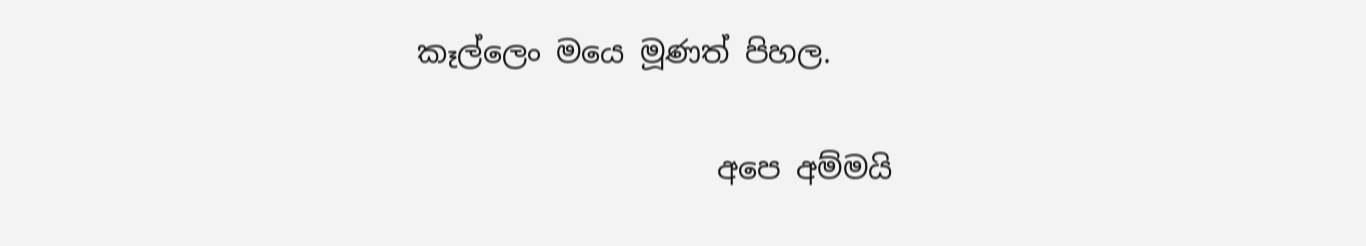කෑල්ලෙං මයෙ මූණත් පිහල.

                    අපෙ අම්මයි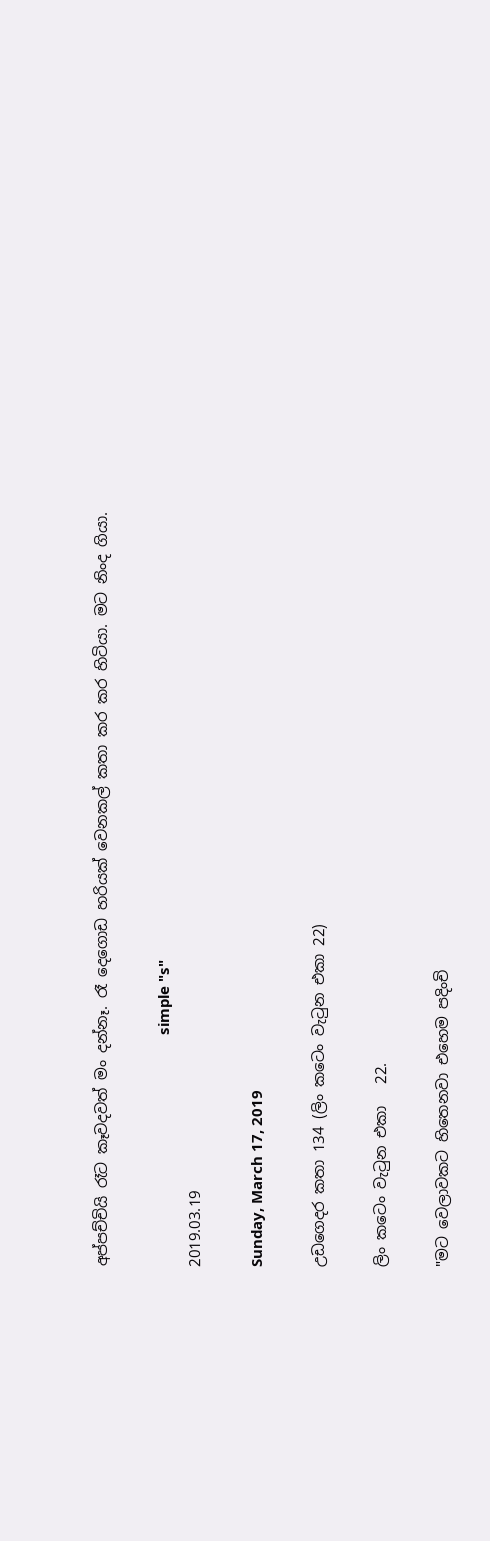අප්පච්චියි රෑට කෑවදවත් මං දන්නෑ. රෑ දෙගොඩ හරියක් වෙනකල් කතා කර කර හිටියා. මට නිංද ගියා.

                                                          simple "s"
2019.03.19

Sunday, March 17, 2019

උඩගෙදර කතා 134 (ලිං කටෙං වැටුන එකා 22)

ලිං කටෙං වැටුන එකා   22.

"මට වෙලාවකට හිතෙනවා එහෙම පදිංචි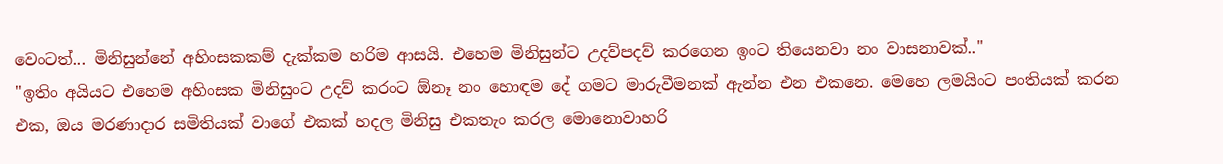වෙංටත්... මිනිසුන්නේ අහිංසකකම් දැක්කම හරිම ආසයි. එහෙම මිනිසුන්ට උදව්පදව් කරගෙන ඉංට තියෙනවා නං වාසනාවක්.."
"ඉතිං අයියට එහෙම අහිංසක මිනිසුංට උදව් කරංට ඕනෑ නං හොඳම දේ ගමට මාරුවීමනක් ඇන්න එන එකනෙ. මෙහෙ ලමයිංට පංතියක් කරන එක, ඔය මරණාදාර සමිතියක් වාගේ එකක් හදල මිනිසු එකතැං කරල මොනොවාහරි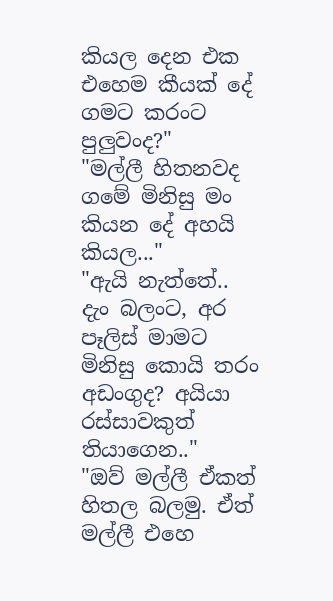කියල දෙන එක එහෙම කීයක් දේ ගමට කරංට පුලුවංද?"
"මල්ලී හිතනවද ගමේ මිනිසු මං කියන දේ අහයි කියල..."
"ඇයි නැත්තේ.. දැං බලංට, අර පෑලිස් මාමට මිනිසු කොයි තරං අඩංගුද? අයියා රස්සාවකුත් තියාගෙන.."
"ඔව් මල්ලී ඒකත් හිතල බලමු. ඒත් මල්ලී එහෙ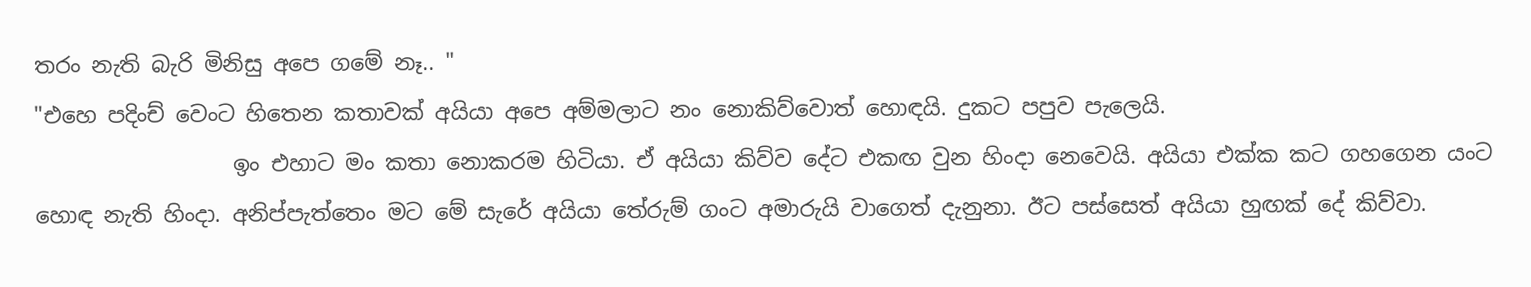තරං නැති බැරි මිනිසු අපෙ ගමේ නෑ.. "
"එහෙ පදිංච් වෙංට හිතෙන කතාවක් අයියා අපෙ අම්මලාට නං නොකිව්වොත් හොඳයි. දුකට පපුව පැලෙයි.
                  ඉං එහාට මං කතා නොකරම හිටියා. ඒ අයියා කිව්ව දේට එකඟ වුන හිංදා නෙවෙයි. අයියා එක්ක කට ගහගෙන යංට හොඳ නැති හිංදා. අනිප්පැත්තෙං මට මේ සැරේ අයියා තේරුම් ගංට අමාරුයි වාගෙත් දැනුනා. ඊට පස්සෙත් අයියා හුඟක් දේ කිව්වා.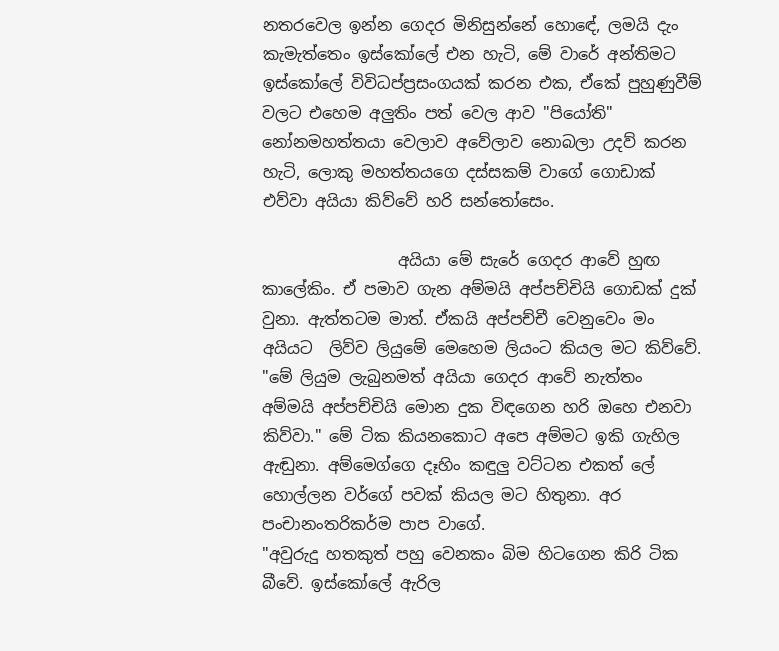නතරවෙල ඉන්න ගෙදර මිනිසුන්නේ හොඳේ, ලමයි දැං කැමැත්තෙං ඉස්කෝලේ එන හැටි, මේ වාරේ අන්තිමට ඉස්කෝලේ විවිධප්ප්‍රසංගයක් කරන එක, ඒකේ පුහුණුවීම් වලට එහෙම අලුතිං පත් වෙල ආව "පියෝති" නෝනමහත්තයා වෙලාව අවේලාව නොබලා උදව් කරන හැටි, ලොකු මහත්තයගෙ දස්සකම් වාගේ ගොඩාක් එව්වා අයියා කිව්වේ හරි සන්තෝසෙං.

                 අයියා මේ සැරේ ගෙදර ආවේ හුඟ කාලේකිං. ඒ පමාව ගැන අම්මයි අප්පච්චියි ගොඩක් දුක් වුනා. ඇත්තටම මාත්. ඒකයි අප්පච්චී වෙනුවෙං මං අයියට  ලිව්ව ලියුමේ මෙහෙම ලියංට කියල මට කිව්වේ. "මේ ලියුම ලැබුනමත් අයියා ගෙදර ආවේ නැත්තං අම්මයි අප්පච්චියි මොන දුක විඳගෙන හරි ඔහෙ එනවා කිව්වා." මේ ටික කියනකොට අපෙ අම්මට ඉකි ගැහිල ඇඬුනා. අම්මෙග්ගෙ දෑහිං කඳුලු වට්ටන එකත් ලේ හොල්ලන වර්ගේ පවක් කියල මට හිතුනා. අර පංචානංතරිකර්ම පාප වාගේ.
"අවුරුදු හතකුත් පහු වෙනකං බිම හිටගෙන කිරි ටික බීවේ. ඉස්කෝලේ ඇරිල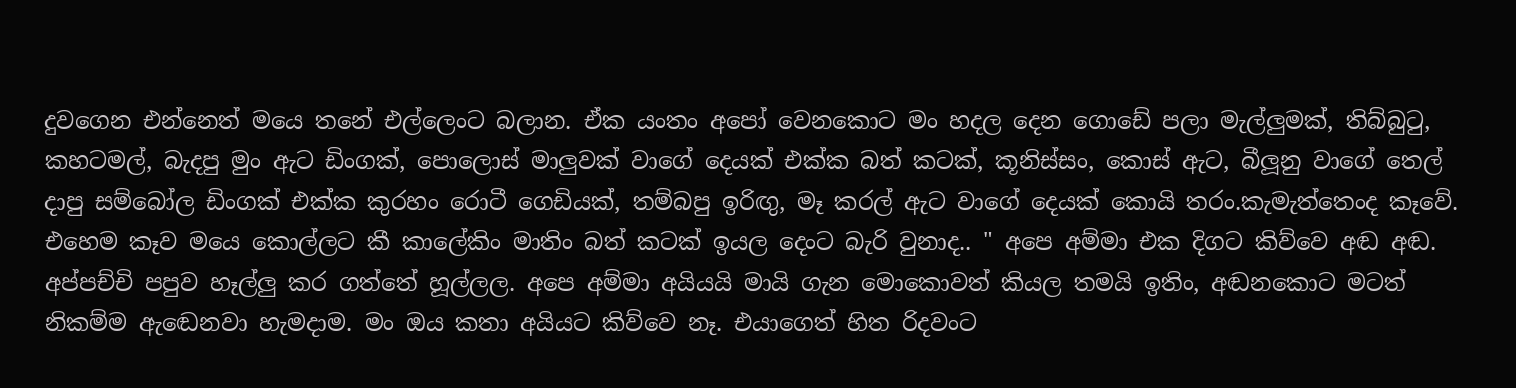දුවගෙන එන්නෙත් මයෙ තනේ එල්ලෙංට බලාන. ඒක යංතං අපෝ වෙනකොට මං හදල දෙන ගොඩේ පලා මැල්ලුමක්, තිබ්බුටු, කහටමල්, බැදපු මුං ඇට ඩිංගක්, පොලොස් මාලුවක් වාගේ දෙයක් එක්ක බත් කටක්, කූනිස්සං, කොස් ඇට, බීලූනු වාගේ තෙල් දාපු සම්බෝල ඩිංගක් එක්ක කුරහං රොටී ගෙඩියක්, තම්බපු ඉරිඟු, මෑ කරල් ඇට වාගේ දෙයක් කොයි තරං.කැමැත්තෙංද කෑවේ. එහෙම කෑව මයෙ කොල්ලට කී කාලේකිං මාතිං බත් කටක් ඉයල දෙංට බැරි වුනාද.. " අපෙ අම්මා එක දිගට කිව්වෙ අඬ අඬ. අප්පච්චි පපුව හෑල්ලු කර ගත්තේ හූල්ලල. අපෙ අම්මා අයියයි මායි ගැන මොකොවත් කියල තමයි ඉතිං, අඬනකොට මටත් නිකම්ම ඇඬෙනවා හැමදාම. මං ඔය කතා අයියට කිව්වෙ නෑ. එයාගෙත් හිත රිදවංට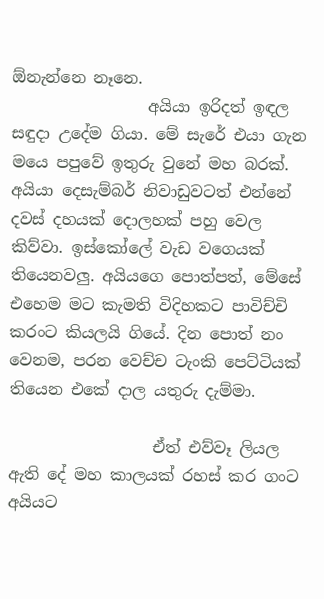ඕනැන්නෙ නෑනෙ.
                 අයියා ඉරිදත් ඉඳල සඳුදා උදේම ගියා. මේ සැරේ එයා ගැන මයෙ පපුවේ ඉතුරු වුනේ මහ බරක්.  අයියා දෙසැම්බර් නිවාඩුවටත් එන්නේ දවස් දහයක් දොලහක් පහු වෙල කිව්වා. ඉස්කෝලේ වැඩ වගෙයක් තියෙනවලු. අයියගෙ පොත්පත්, මේසේ එහෙම මට කැමති විදිහකට පාවිච්චි කරංට කියලයි ගියේ. දින පොත් නං වෙනම, පරන වෙච්ච ටැංකි පෙට්ටියක් තියෙන එකේ දාල යතුරු දැම්මා.

                  ඒත් එව්වෑ ලියල ඇති දේ මහ කාලයක් රහස් කර ගංට අයියට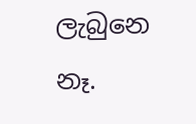ලැබුනෙ නෑ.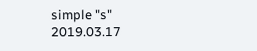simple "s"
2019.03.17